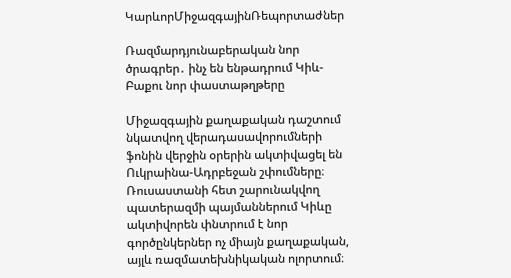ԿարևորՄիջազգայինՌեպորտաժներ

Ռազմարդյունաբերական նոր ծրագրեր․ ինչ են ենթադրում Կիև-Բաքու նոր փաստաթղթերը

Միջազգային քաղաքական դաշտում նկատվող վերադասավորումների ֆոնին վերջին օրերին ակտիվացել են Ուկրաինա-Ադրբեջան շփումները։ Ռուսաստանի հետ շարունակվող պատերազմի պայմաններում Կիևը ակտիվորեն փնտրում է նոր գործընկերներ ոչ միայն քաղաքական, այլև ռազմատեխնիկական ոլորտում։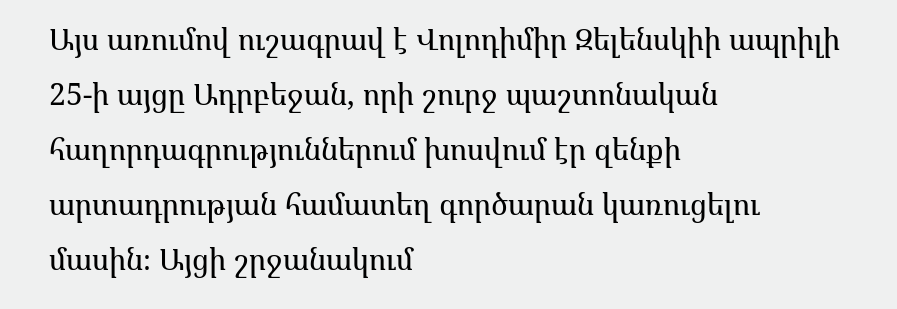Այս առումով ուշագրավ է Վոլոդիմիր Զելենսկիի ապրիլի 25-ի այցը Ադրբեջան, որի շուրջ պաշտոնական հաղորդագրություններում խոսվում էր զենքի արտադրության համատեղ գործարան կառուցելու մասին։ Այցի շրջանակում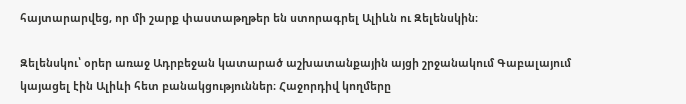հայտարարվեց, որ մի շարք փաստաթղթեր են ստորագրել Ալիևն ու Զելենսկին։

Զելենսկու՝ օրեր առաջ Ադրբեջան կատարած աշխատանքային այցի շրջանակում Գաբալայում կայացել էին Ալիևի հետ բանակցություններ։ Հաջորդիվ կողմերը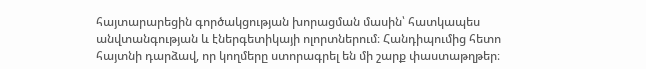հայտարարեցին գործակցության խորացման մասին՝ հատկապես անվտանգության և էներգետիկայի ոլորտներում։ Հանդիպումից հետո հայտնի դարձավ, որ կողմերը ստորագրել են մի շարք փաստաթղթեր։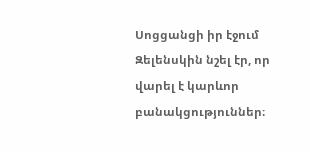Սոցցանցի իր էջում Զելենսկին նշել էր, որ վարել է կարևոր բանակցություններ։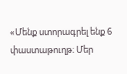«Մենք ստորագրել ենք 6 փաստաթուղթ։ Մեր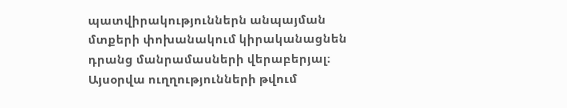պատվիրակություններն անպայման մտքերի փոխանակում կիրականացնեն դրանց մանրամասների վերաբերյալ։ Այսօրվա ուղղությունների թվում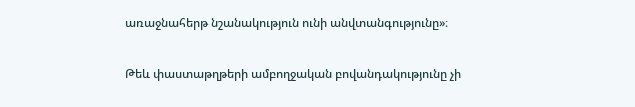առաջնահերթ նշանակություն ունի անվտանգությունը»։

Թեև փաստաթղթերի ամբողջական բովանդակությունը չի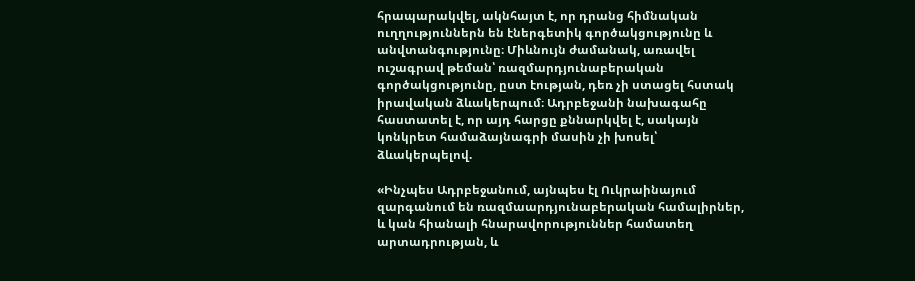հրապարակվել, ակնհայտ է, որ դրանց հիմնական ուղղություններն են էներգետիկ գործակցությունը և անվտանգությունը։ Միևնույն ժամանակ, առավել ուշագրավ թեման՝ ռազմարդյունաբերական  գործակցությունը, ըստ էության, դեռ չի ստացել հստակ իրավական ձևակերպում։ Ադրբեջանի նախագահը հաստատել է, որ այդ հարցը քննարկվել է, սակայն կոնկրետ համաձայնագրի մասին չի խոսել՝ ձևակերպելով.

«Ինչպես Ադրբեջանում, այնպես էլ Ուկրաինայում զարգանում են ռազմաարդյունաբերական համալիրներ, և կան հիանալի հնարավորություններ համատեղ արտադրության, և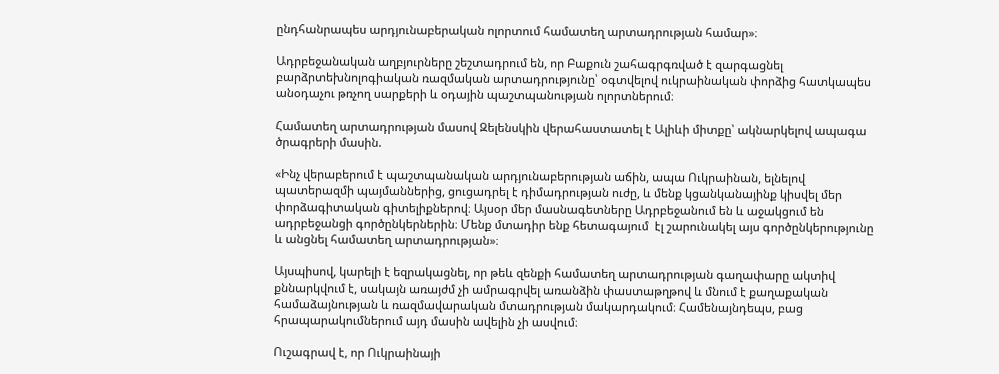ընդհանրապես արդյունաբերական ոլորտում համատեղ արտադրության համար»։

Ադրբեջանական աղբյուրները շեշտադրում են, որ Բաքուն շահագրգռված է զարգացնել բարձրտեխնոլոգիական ռազմական արտադրությունը՝ օգտվելով ուկրաինական փորձից հատկապես անօդաչու թռչող սարքերի և օդային պաշտպանության ոլորտներում։

Համատեղ արտադրության մասով Զելենսկին վերահաստատել է Ալիևի միտքը՝ ակնարկելով ապագա ծրագրերի մասին.

«Ինչ վերաբերում է պաշտպանական արդյունաբերության աճին, ապա Ուկրաինան, ելնելով պատերազմի պայմաններից, ցուցադրել է դիմադրության ուժը, և մենք կցանկանայինք կիսվել մեր փորձագիտական գիտելիքներով։ Այսօր մեր մասնագետները Ադրբեջանում են և աջակցում են ադրբեջանցի գործընկերներին։ Մենք մտադիր ենք հետագայում  էլ շարունակել այս գործընկերությունը և անցնել համատեղ արտադրության»։

Այսպիսով, կարելի է եզրակացնել, որ թեև զենքի համատեղ արտադրության գաղափարը ակտիվ քննարկվում է, սակայն առայժմ չի ամրագրվել առանձին փաստաթղթով և մնում է քաղաքական համաձայնության և ռազմավարական մտադրության մակարդակում։ Համենայնդեպս, բաց հրապարակումներում այդ մասին ավելին չի ասվում։

Ուշագրավ է, որ Ուկրաինայի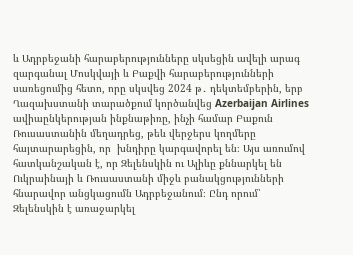և Ադրբեջանի հարաբերությունները սկսեցին ավելի արագ զարգանալ Մոսկվայի և Բաքվի հարաբերությունների սառեցումից հետո, որը սկսվեց 2024 թ․ դեկտեմբերին, երբ Ղազախստանի տարածքում կործանվեց Azerbaijan Airlines ավիաընկերության ինքնաթիռը, ինչի համար Բաքուն Ռուսաստանին մեղադրեց, թեև վերջերս կողմերը հայտարարեցին, որ  խնդիրը կարգավորել են։ Այս առումով հատկանշական է, որ Զելենսկին ու Ալիևը քննարկել են Ուկրաինայի և Ռուսաստանի միջև բանակցությունների հնարավոր անցկացումն Ադրբեջանում։ Ընդ որում՝ Զելենսկին է առաջարկել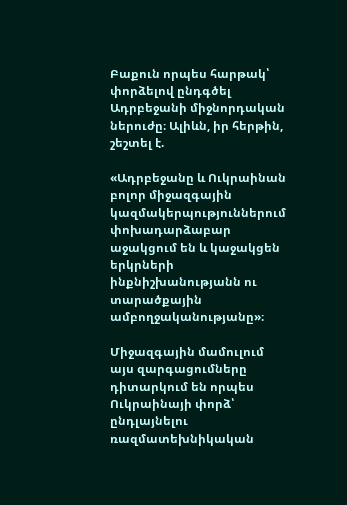Բաքուն որպես հարթակ՝ փորձելով ընդգծել Ադրբեջանի միջնորդական ներուժը։ Ալիևն, իր հերթին, շեշտել է.

«Ադրբեջանը և Ուկրաինան բոլոր միջազգային կազմակերպություններում փոխադարձաբար աջակցում են և կաջակցեն երկրների ինքնիշխանությանն ու տարածքային ամբողջականությանը»։

Միջազգային մամուլում այս զարգացումները դիտարկում են որպես Ուկրաինայի փորձ՝ ընդլայնելու ռազմատեխնիկական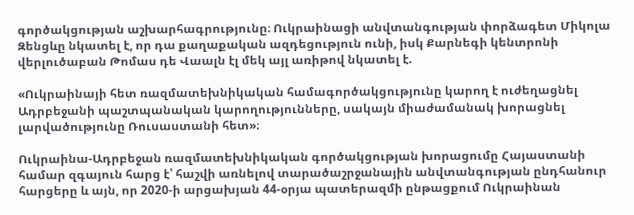գործակցության աշխարհագրությունը։ Ուկրաինացի անվտանգության փորձագետ Միկոլա Զենցևը նկատել է, որ դա քաղաքական ազդեցություն ունի, իսկ Քարնեգի կենտրոնի վերլուծաբան Թոմաս դե Վաալն էլ մեկ այլ առիթով նկատել է.

«Ուկրաինայի հետ ռազմատեխնիկական համագործակցությունը կարող է ուժեղացնել Ադրբեջանի պաշտպանական կարողությունները, սակայն միաժամանակ խորացնել լարվածությունը Ռուսաստանի հետ»։

Ուկրաինա-Ադրբեջան ռազմատեխնիկական գործակցության խորացումը Հայաստանի համար զգայուն հարց է՝ հաշվի առնելով տարածաշրջանային անվտանգության ընդհանուր հարցերը և այն, որ 2020-ի արցախյան 44-օրյա պատերազմի ընթացքում Ուկրաինան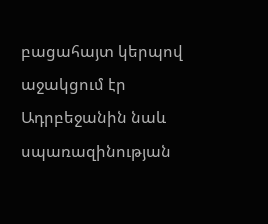բացահայտ կերպով աջակցում էր Ադրբեջանին նաև սպառազինության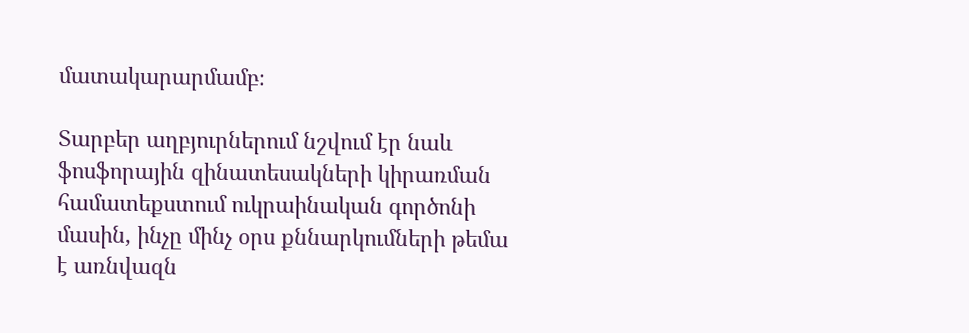մատակարարմամբ։

Տարբեր աղբյուրներում նշվում էր նաև ֆոսֆորային զինատեսակների կիրառման համատեքստում ուկրաինական գործոնի մասին, ինչը մինչ օրս քննարկումների թեմա է առնվազն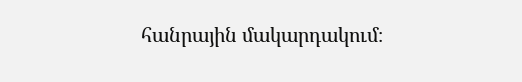հանրային մակարդակում։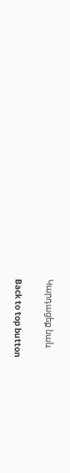Կարդացեք նաև

Back to top button